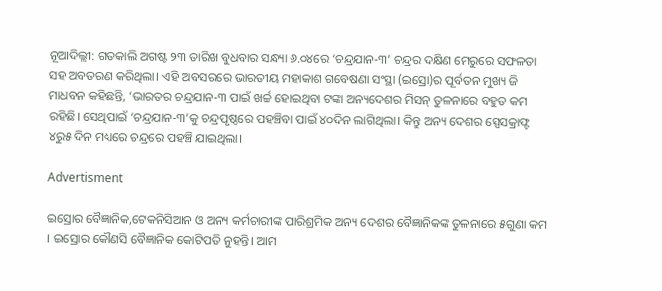ନୂଆଦିଲ୍ଲୀ: ଗତକାଲି ଅଗଷ୍ଟ ୨୩ ତାରିଖ ବୁଧବାର ସନ୍ଧ୍ୟା ୬.୦୪ରେ ‘ଚନ୍ଦ୍ରଯାନ-୩’ ଚନ୍ଦ୍ରର ଦକ୍ଷିଣ ମେରୁରେ ସଫଳତା ସହ ଅବତରଣ କରିଥିଲା। ଏହି ଅବସରରେ ଭାରତୀୟ ମହାକାଶ ଗବେଷଣା ସଂସ୍ଥା (ଇସ୍ରୋ)ର ପୂର୍ବତନ ମୁଖ୍ୟ ଜି ମାଧବନ କହିଛନ୍ତି, ‘ଭାରତର ଚନ୍ଦ୍ରଯାନ-୩ ପାଇଁ ଖର୍ଚ୍ଚ ହୋଇଥିବା ଟଙ୍କା ଅନ୍ୟଦେଶର ମିସନ୍ ତୁଳନାରେ ବହୁତ କମ ରହିଛି। ସେଥିପାଇଁ ‘ଚନ୍ଦ୍ରଯାନ-୩’କୁ ଚନ୍ଦ୍ରପୃଷ୍ଠରେ ପହଞ୍ଚିବା ପାଇଁ ୪୦ଦିନ ଲାଗିଥିଲା। କିନ୍ତୁ ଅନ୍ୟ ଦେଶର ସ୍ପେସକ୍ରାଫ୍ଟ ୪ରୁ୫ ଦିନ ମଧ୍ୟରେ ଚନ୍ଦ୍ରରେ ପହଞ୍ଚି ଯାଇଥିଲା।

Advertisment

ଇସ୍ରୋର ବୈଜ୍ଞାନିକ,ଟେକନିସିଆନ ଓ ଅନ୍ୟ କର୍ମଚାରୀଙ୍କ ପାରିଶ୍ରମିକ ଅନ୍ୟ ଦେଶର ବୈଜ୍ଞାନିକଙ୍କ ତୁଳନାରେ ୫ଗୁଣା କମ । ଇସ୍ରୋର କୌଣସି ବୈଜ୍ଞାନିକ କୋଟିପତି ନୁହନ୍ତି। ଆମ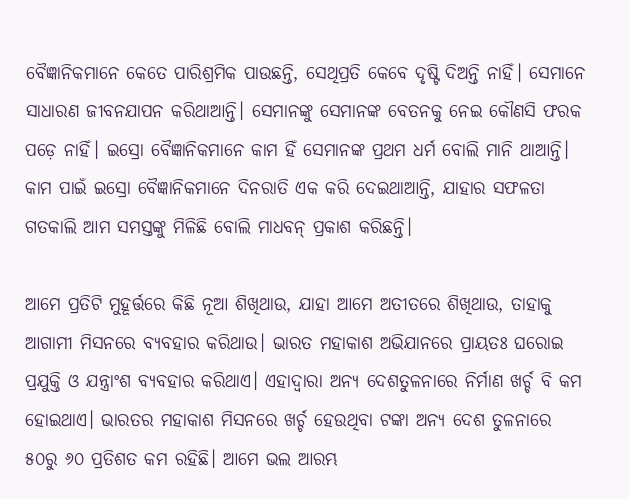ବୈଜ୍ଞାନିକମାନେ କେତେ ପାରିଶ୍ରମିକ ପାଉଛନ୍ତି, ସେଥିପ୍ରତି କେବେ ଦୃଷ୍ଟି ଦିଅନ୍ତି ନାହିଁ। ସେମାନେ ସାଧାରଣ ଜୀବନଯାପନ କରିଥାଆନ୍ତି। ସେମାନଙ୍କୁ ସେମାନଙ୍କ ବେତନକୁ ନେଇ କୌଣସି ଫରକ ପଡ଼େ ନାହିଁ। ଇସ୍ରୋ ବୈଜ୍ଞାନିକମାନେ କାମ ହିଁ ସେମାନଙ୍କ ପ୍ରଥମ ଧର୍ମ ବୋଲି ମାନି ଥାଆନ୍ତି। କାମ ପାଇଁ ଇସ୍ରୋ ବୈଜ୍ଞାନିକମାନେ ଦିନରାତି ଏକ କରି ଦେଇଥାଆନ୍ତି, ଯାହାର ସଫଳତା ଗତକାଲି ଆମ ସମସ୍ତଙ୍କୁ ମିଳିଛି ବୋଲି ମାଧବନ୍ ପ୍ରକାଶ କରିଛନ୍ତି।

ଆମେ ପ୍ରତିଟି ମୁହୂର୍ତ୍ତରେ କିଛି ନୂଆ ଶିଖିଥାଉ, ଯାହା ଆମେ ଅତୀତରେ ଶିଖିଥାଉ, ତାହାକୁ ଆଗାମୀ ମିସନରେ ବ୍ୟବହାର କରିଥାଉ। ଭାରତ ମହାକାଶ ଅଭିଯାନରେ ପ୍ରାୟତଃ ଘରୋଇ ପ୍ରଯୁକ୍ତି ଓ ଯନ୍ତ୍ରାଂଶ ବ୍ୟବହାର କରିଥ‌ାଏ। ଏହାଦ୍ବାରା ଅନ୍ୟ ଦେଶତୁଳନାରେ ନିର୍ମାଣ ଖର୍ଚ୍ଚ ବି କମ ହୋଇଥ‌ାଏ। ଭାରତର ମହାକାଶ ମିସନରେ ଖର୍ଚ୍ଚ ହେଉଥିବା ଟଙ୍କା ଅନ୍ୟ ଦେଶ ତୁଳନାରେ ୫୦ରୁ ୬୦ ପ୍ରତିଶତ କମ ରହିଛି। ଆମେ ଭଲ ଆରମ୍ଭ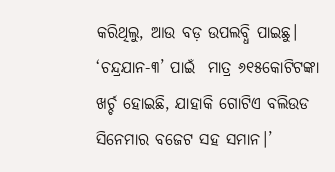କରିଥିଲୁ, ଆଉ ବଡ଼ ଉପଲବ୍ଧି ପାଇଛୁ। ‘ଚନ୍ଦ୍ରଯାନ-୩’ ପାଇଁ  ମାତ୍ର ୬୧୫କୋଟିଟଙ୍କା ଖର୍ଚ୍ଚ ହୋଇଛି, ଯାହାକି ଗୋଟିଏ ବଲିଉଡ ସିନେମାର ବଜେଟ ସହ ସମାନ।’